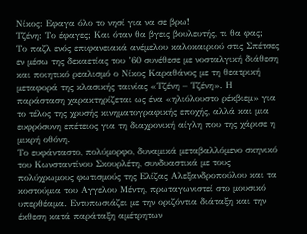Νίκος: Eφαγα όλο το νησί για να σε βρω!
Τζένη: Το έφαγες; Και όταν θα βγεις βουλευτής, τι θα φας;
Το παζλ ενός επιφανειακά ανέμελου καλοκαιριού στις Σπέτσες εν μέσω της δεκαετίας του ’60 συνέθεσε με νοσταλγική διάθεση και ποιητικό ρεαλισμό ο Νίκος Καραθάνος με τη θεατρική μεταφορά της κλασικής ταινίας «Τζένη – Τζένη». Η παράσταση χαρακτηρίζεται ως ένα «ηλιόλουστο ρέκβιεμ» για το τέλος της χρυσής κινηματογραφικής εποχής, αλλά και μια ευφρόσυνη επέτειος για τη διαχρονική αίγλη που της χάρισε η μικρή οθόνη.
Το ευφάνταστο, πολύμορφο, δυναμικά μεταβαλλόμενο σκηνικό του Κωνσταντίνου Σκουρλέτη, συνδυαστικά με τους πολύχρωμους φωτισμούς της Ελίζας Αλεξανδροπούλου και τα κοστούμια του Αγγελου Μέντη, πρωταγωνιστεί στο μουσικό υπερθέαμα. Εντυπωσιάζει με την οριζόντια διάταξη και την έκθεση κατά παράταξη αμέτρητων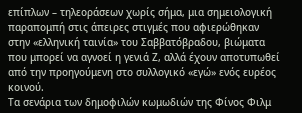επίπλων – τηλεοράσεων χωρίς σήμα, μια σημειολογική παραπομπή στις άπειρες στιγμές που αφιερώθηκαν στην «ελληνική ταινία» του Σαββατόβραδου, βιώματα που μπορεί να αγνοεί η γενιά Ζ, αλλά έχουν αποτυπωθεί από την προηγούμενη στο συλλογικό «εγώ» ενός ευρέος κοινού.
Τα σενάρια των δημοφιλών κωμωδιών της Φίνος Φιλμ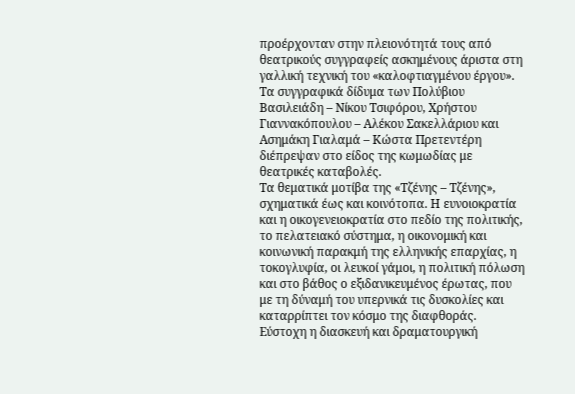προέρχονταν στην πλειονότητά τους από θεατρικούς συγγραφείς ασκημένους άριστα στη γαλλική τεχνική του «καλοφτιαγμένου έργου». Τα συγγραφικά δίδυμα των Πολύβιου Βασιλειάδη – Νίκου Τσιφόρου, Χρήστου Γιαννακόπουλου – Αλέκου Σακελλάριου και Ασημάκη Γιαλαμά – Κώστα Πρετεντέρη διέπρεψαν στο είδος της κωμωδίας με θεατρικές καταβολές.
Τα θεματικά μοτίβα της «Τζένης – Τζένης», σχηματικά έως και κοινότοπα. Η ευνοιοκρατία και η οικογενειοκρατία στο πεδίο της πολιτικής, το πελατειακό σύστημα, η οικονομική και κοινωνική παρακμή της ελληνικής επαρχίας, η τοκογλυφία, οι λευκοί γάμοι, η πολιτική πόλωση και στο βάθος ο εξιδανικευμένος έρωτας, που με τη δύναμή του υπερνικά τις δυσκολίες και καταρρίπτει τον κόσμο της διαφθοράς.
Εύστοχη η διασκευή και δραματουργική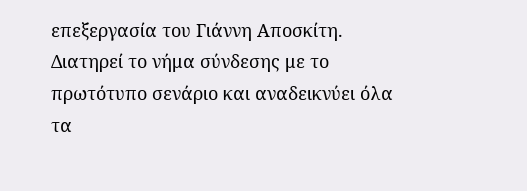επεξεργασία του Γιάννη Αποσκίτη. Διατηρεί το νήμα σύνδεσης με το πρωτότυπο σενάριο και αναδεικνύει όλα τα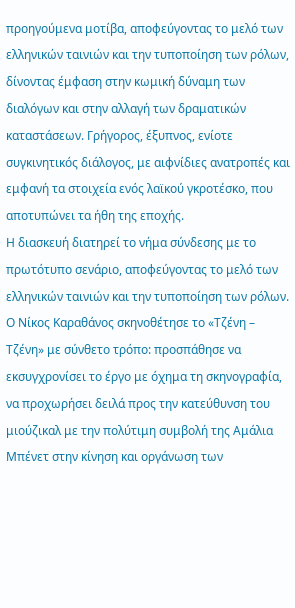προηγούμενα μοτίβα, αποφεύγοντας το μελό των ελληνικών ταινιών και την τυποποίηση των ρόλων, δίνοντας έμφαση στην κωμική δύναμη των διαλόγων και στην αλλαγή των δραματικών καταστάσεων. Γρήγορος, έξυπνος, ενίοτε συγκινητικός διάλογος, με αιφνίδιες ανατροπές και εμφανή τα στοιχεία ενός λαϊκού γκροτέσκο, που αποτυπώνει τα ήθη της εποχής.
Η διασκευή διατηρεί το νήμα σύνδεσης με το πρωτότυπο σενάριο, αποφεύγοντας το μελό των ελληνικών ταινιών και την τυποποίηση των ρόλων.
Ο Νίκος Καραθάνος σκηνοθέτησε το «Τζένη – Τζένη» με σύνθετο τρόπο: προσπάθησε να εκσυγχρονίσει το έργο με όχημα τη σκηνογραφία, να προχωρήσει δειλά προς την κατεύθυνση του μιούζικαλ με την πολύτιμη συμβολή της Αμάλια Μπένετ στην κίνηση και οργάνωση των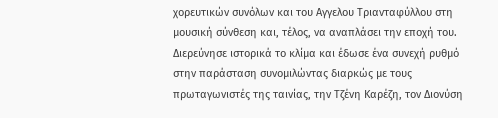χορευτικών συνόλων και του Αγγελου Τριανταφύλλου στη μουσική σύνθεση και, τέλος, να αναπλάσει την εποχή του. Διερεύνησε ιστορικά το κλίμα και έδωσε ένα συνεχή ρυθμό στην παράσταση συνομιλώντας διαρκώς με τους πρωταγωνιστές της ταινίας, την Τζένη Καρέζη, τον Διονύση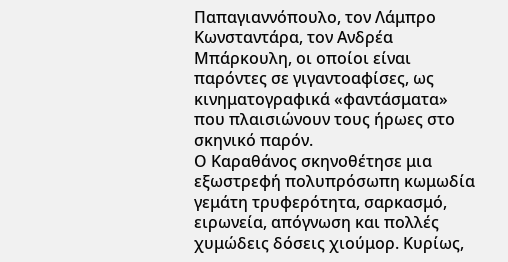Παπαγιαννόπουλο, τον Λάμπρο Κωνσταντάρα, τον Ανδρέα Μπάρκουλη, οι οποίοι είναι παρόντες σε γιγαντοαφίσες, ως κινηματογραφικά «φαντάσματα» που πλαισιώνουν τους ήρωες στο σκηνικό παρόν.
Ο Καραθάνος σκηνοθέτησε μια εξωστρεφή πολυπρόσωπη κωμωδία γεμάτη τρυφερότητα, σαρκασμό, ειρωνεία, απόγνωση και πολλές χυμώδεις δόσεις χιούμορ. Κυρίως,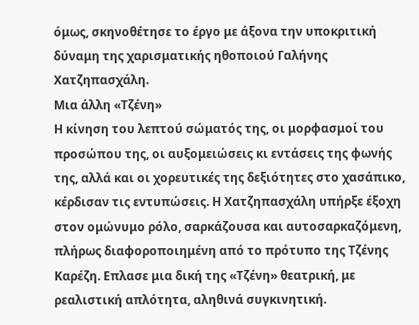όμως, σκηνοθέτησε το έργο με άξονα την υποκριτική δύναμη της χαρισματικής ηθοποιού Γαλήνης Χατζηπασχάλη.
Μια άλλη «Τζένη»
Η κίνηση του λεπτού σώματός της, οι μορφασμοί του προσώπου της, οι αυξομειώσεις κι εντάσεις της φωνής της, αλλά και οι χορευτικές της δεξιότητες στο χασάπικο, κέρδισαν τις εντυπώσεις. Η Χατζηπασχάλη υπήρξε έξοχη στον ομώνυμο ρόλο, σαρκάζουσα και αυτοσαρκαζόμενη, πλήρως διαφοροποιημένη από το πρότυπο της Τζένης Καρέζη. Επλασε μια δική της «Τζένη» θεατρική, με ρεαλιστική απλότητα, αληθινά συγκινητική.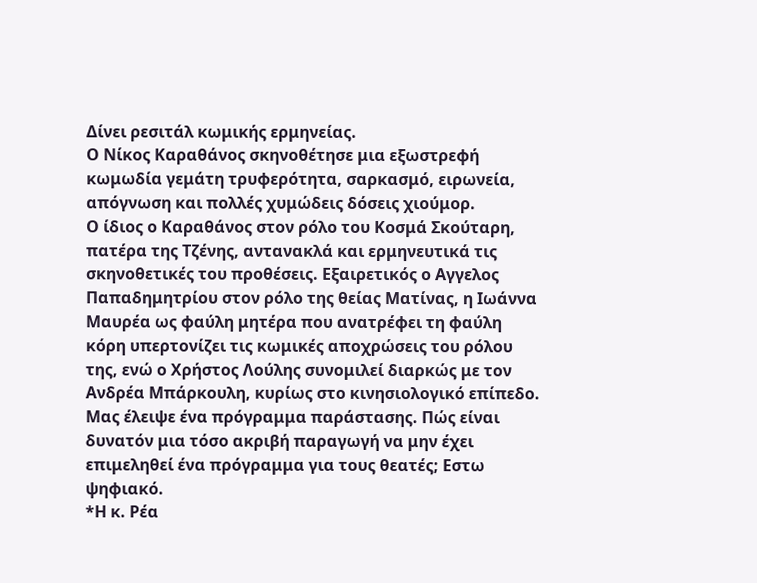Δίνει ρεσιτάλ κωμικής ερμηνείας.
Ο Νίκος Καραθάνος σκηνοθέτησε μια εξωστρεφή κωμωδία γεμάτη τρυφερότητα, σαρκασμό, ειρωνεία, απόγνωση και πολλές χυμώδεις δόσεις χιούμορ.
Ο ίδιος ο Καραθάνος στον ρόλο του Κοσμά Σκούταρη, πατέρα της Τζένης, αντανακλά και ερμηνευτικά τις σκηνοθετικές του προθέσεις. Εξαιρετικός ο Αγγελος Παπαδημητρίου στον ρόλο της θείας Ματίνας, η Ιωάννα Μαυρέα ως φαύλη μητέρα που ανατρέφει τη φαύλη κόρη υπερτονίζει τις κωμικές αποχρώσεις του ρόλου της, ενώ ο Χρήστος Λούλης συνομιλεί διαρκώς με τον Ανδρέα Μπάρκουλη, κυρίως στο κινησιολογικό επίπεδο.
Μας έλειψε ένα πρόγραμμα παράστασης. Πώς είναι δυνατόν μια τόσο ακριβή παραγωγή να μην έχει επιμεληθεί ένα πρόγραμμα για τους θεατές; Εστω ψηφιακό.
*Η κ. Ρέα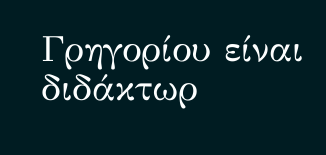Γρηγορίου είναι διδάκτωρ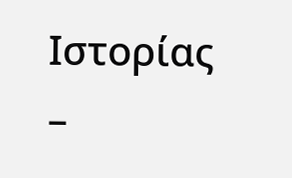Ιστορίας –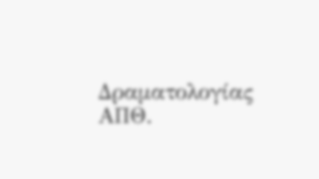Δραματολογίας ΑΠΘ.